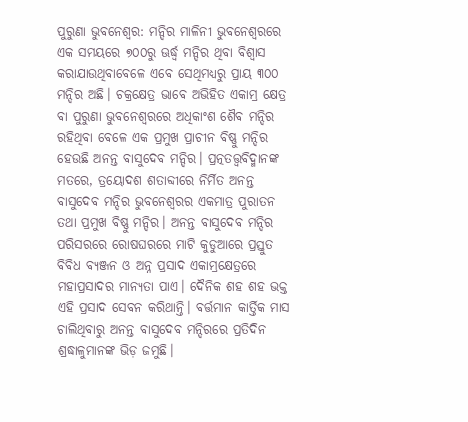ପୁରୁଣା ଭୁବନେଶ୍ବର: ମନ୍ଦିର ମାଳିନୀ ଭୁବନେଶ୍ୱରରେ ଏକ ସମୟରେ ୭୦୦ରୁ ଊର୍ଦ୍ଧ୍ବ ମନ୍ଦିର ଥିବା ବିଶ୍ୱାସ କରାଯାଉଥିବାବେଳେ ଏବେ ସେଥିମଧ୍ୟରୁ ପ୍ରାୟ ୩୦୦ ମନ୍ଦିର ଅଛି। ଚକ୍ରକ୍ଷେତ୍ର ଭାବେ ଅଭିହିତ ଏକାମ୍ର କ୍ଷେତ୍ର ବା ପୁରୁଣା ଭୁବନେଶ୍ୱରରେ ଅଧିକାଂଶ ଶୈବ ମନ୍ଦିର ରହିଥିବା ବେଳେ ଏକ ପ୍ରମୁଖ ପ୍ରାଚୀନ ବିଷ୍ଣୁ ମନ୍ଦିର ହେଉଛି ଅନନ୍ତ ବାସୁଦେବ ମନ୍ଦିର। ପ୍ରତ୍ନତତ୍ତ୍ୱବିଦ୍ମାନଙ୍କ ମତରେ, ତ୍ରୟୋଦଶ ଶତାବ୍ଦୀରେ ନିର୍ମିତ ଅନନ୍ତ ବାସୁଦେବ ମନ୍ଦିର ଭୁବନେଶ୍ୱରର ଏକମାତ୍ର ପୁରାତନ ତଥା ପ୍ରମୁଖ ବିଷ୍ଣୁ ମନ୍ଦିର। ଅନନ୍ତ ବାସୁଦେବ ମନ୍ଦିର ପରିସରରେ ରୋଷଘରରେ ମାଟି କୁଡୁଆରେ ପ୍ରସ୍ତୁତ ବିବିଧ ବ୍ୟଞ୍ଜନ ଓ ଅନ୍ନ ପ୍ରସାଦ ଏକାମ୍ରକ୍ଷେତ୍ରରେ ମହାପ୍ରସାଦର ମାନ୍ୟତା ପାଏ। ଦୈନିକ ଶହ ଶହ ଭକ୍ତ ଏହି ପ୍ରସାଦ ସେବନ କରିଥାନ୍ତି। ବର୍ତ୍ତମାନ କାର୍ତ୍ତିକ ମାସ ଚାଲିଥିବାରୁ ଅନନ୍ତ ବାସୁଦେବ ମନ୍ଦିରରେ ପ୍ରତିଦିନ ଶ୍ରଦ୍ଧାଳୁମାନଙ୍କ ଭିଡ଼ ଜମୁଛି।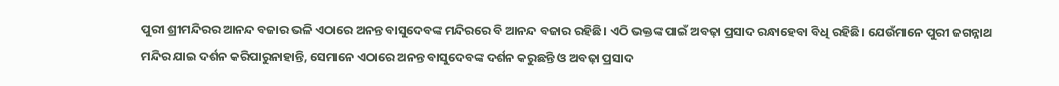ପୁରୀ ଶ୍ରୀମନ୍ଦିରର ଆନନ୍ଦ ବଜାର ଭଳି ଏଠାରେ ଅନନ୍ତ ବାସୁଦେବଙ୍କ ମନ୍ଦିରରେ ବି ଆନନ୍ଦ ବଜାର ରହିଛି। ଏଠି ଭକ୍ତଙ୍କ ପାଇଁ ଅବଢ଼ା ପ୍ରସାଦ ରନ୍ଧାହେବା ବିଧି ରହିଛି। ଯେଉଁମାନେ ପୁରୀ ଜଗନ୍ନାଥ ମନ୍ଦିର ଯାଇ ଦର୍ଶନ କରିପାରୁନାହାନ୍ତି, ସେମାନେ ଏଠାରେ ଅନନ୍ତ ବାସୁଦେବଙ୍କ ଦର୍ଶନ କରୁଛନ୍ତି ଓ ଅବଢ଼ା ପ୍ରସାଦ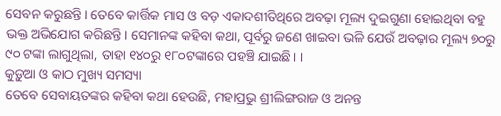ସେବନ କରୁଛନ୍ତି। ତେବେ କାର୍ତ୍ତିକ ମାସ ଓ ବଡ଼ ଏକାଦଶୀତିଥିରେ ଅବଢ଼ା ମୂଲ୍ୟ ଦୁଇଗୁଣା ହୋଇଥିବା ବହୁ ଭକ୍ତ ଅଭିଯୋଗ କରିଛନ୍ତି। ସେମାନଙ୍କ କହିବା କଥା, ପୂର୍ବରୁ ଜଣେ ଖାଇବା ଭଳି ଯେଉଁ ଅବଢ଼ାର ମୂଲ୍ୟ ୭୦ରୁ ୯୦ ଟଙ୍କା ଲାଗୁଥିଲା, ତାହା ୧୪୦ରୁ ୧୮୦ଟଙ୍କାରେ ପହଞ୍ଚି ଯାଇଛି। ।
କୁଡ଼ୁଆ ଓ କାଠ ମୁଖ୍ୟ ସମସ୍ୟା
ତେବେ ସେବାୟତଙ୍କର କହିବା କଥା ହେଉଛି, ମହାପ୍ରଭୁ ଶ୍ରୀଲିଙ୍ଗରାଜ ଓ ଅନନ୍ତ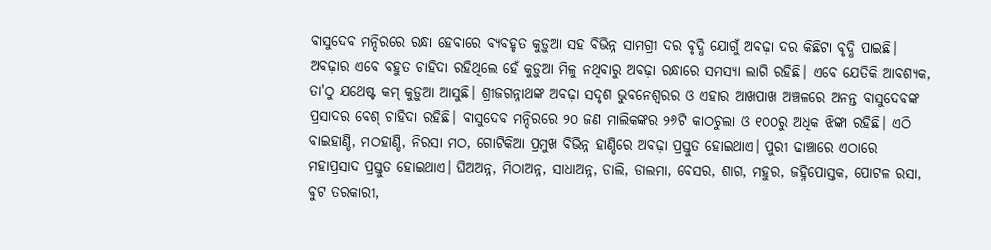ବାସୁଦେବ ମନ୍ଦିରରେ ରନ୍ଧା ହେବାରେ ବ୍ୟବହୃତ କୁଡ଼ୁଆ ସହ ବିଭିନ୍ନ ସାମଗ୍ରୀ ଦର ବୃଦ୍ଧି ଯୋଗୁଁ ଅବଢ଼ା ଦର କିଛିଟା ବୃଦ୍ଧି ପାଇଛି। ଅବଢ଼ାର ଏବେ ବହୁତ ଚାହିଦା ରହିଥିଲେ ହେଁ କୁଡ଼ୁଆ ମିଳୁ ନଥିବାରୁ ଅବଢ଼ା ରନ୍ଧାରେ ସମସ୍ୟା ଲାଗି ରହିଛି। ଏବେ ଯେତିକି ଆବଶ୍ୟକ, ତା'ଠୁ ଯଥେଷ୍ଟ କମ୍ କୁଡ଼ୁଆ ଆସୁଛି। ଶ୍ରୀଜଗନ୍ନାଥଙ୍କ ଅବଢ଼ା ସଦୃଶ ଭୁବନେଶ୍ବରର ଓ ଏହାର ଆଖପାଖ ଅଞ୍ଚଳରେ ଅନନ୍ତ ବାସୁଦେବଙ୍କ ପ୍ରସାଦର ବେଶ୍ ଚାହିଦା ରହିଛି। ବାସୁଦେବ ମନ୍ଦିରରେ ୨୦ ଜଣ ମାଲିକଙ୍କର ୨୬ଟି କାଠଚୁଲା ଓ ୧୦୦ରୁ ଅଧିକ ଝିଙ୍କା ରହିଛି। ଏଠି ବାଇହାଣ୍ଡି, ମଠହାଣ୍ଡି, ନିରସା ମଠ, ଗୋଟିକିଆ ପ୍ରମୁଖ ବିଭିନ୍ନ ହାଣ୍ଡିରେ ଅବଢ଼ା ପ୍ରସ୍ତୁତ ହୋଇଥାଏ। ପୁରୀ ଢାଞ୍ଚାରେ ଏଠାରେ ମହାପ୍ରସାଦ ପ୍ରସ୍ତୁତ ହୋଇଥାଏ। ଘିଅଅନ୍ନ, ମିଠାଅନ୍ନ, ସାଧାଅନ୍ନ, ଡାଲି, ଡାଲମା, ବେସର, ଶାଗ, ମହୁର, ଜହ୍ନିପୋସ୍ତକ, ପୋଟଳ ରସା, ବୁଟ ତରକାରୀ,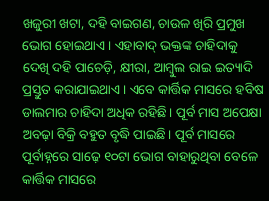ଖଜୁରୀ ଖଟା, ଦହି ବାଇଗଣ, ଚାଉଳ ଖିରି ପ୍ରମୁଖ ଭୋଗ ହୋଇଥାଏ। ଏହାବାଦ୍ ଭକ୍ତଙ୍କ ଚାହିଦାକୁ ଦେଖି ଦହି ପାଚେଡ଼ି, କ୍ଷୀରା, ଆମ୍ବୁଲ ରାଇ ଇତ୍ୟାଦି ପ୍ରସ୍ତୁତ କରାଯାଇଥାଏ। ଏବେ କାର୍ତ୍ତିକ ମାସରେ ହବିଷ ଡାଲମାର ଚାହିଦା ଅଧିକ ରହିଛି। ପୂର୍ବ ମାସ ଅପେକ୍ଷା ଅବଢ଼ା ବିକ୍ରି ବହୁତ ବୃଦ୍ଧି ପାଇଛି। ପୂର୍ବ ମାସରେ ପୂର୍ବାହ୍ନରେ ସାଢ଼େ ୧୦ଟା ଭୋଗ ବାହାରୁଥିବା ବେଳେ କାର୍ତ୍ତିକ ମାସରେ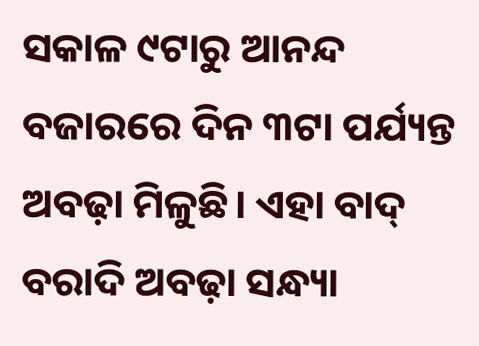ସକାଳ ୯ଟାରୁ ଆନନ୍ଦ ବଜାରରେ ଦିନ ୩ଟା ପର୍ଯ୍ୟନ୍ତ ଅବଢ଼ା ମିଳୁଛି। ଏହା ବାଦ୍ ବରାଦି ଅବଢ଼ା ସନ୍ଧ୍ୟା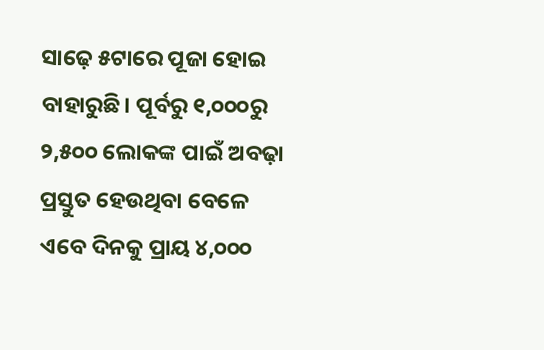ସାଢ଼େ ୫ଟାରେ ପୂଜା ହୋଇ ବାହାରୁଛି। ପୂର୍ବରୁ ୧,୦୦୦ରୁ ୨,୫୦୦ ଲୋକଙ୍କ ପାଇଁ ଅବଢ଼ା ପ୍ରସ୍ତୁତ ହେଉଥିବା ବେଳେ ଏବେ ଦିନକୁ ପ୍ରାୟ ୪,୦୦୦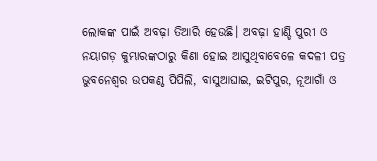ଲୋକଙ୍କ ପାଇଁ ଅବଢ଼ା ତିଆରି ହେଉଛି। ଅବଢ଼ା ହାଣ୍ଡି ପୁରୀ ଓ ନୟାଗଡ଼ କୁମ୍ଭାରଙ୍କଠାରୁ କିଣା ହୋଇ ଆସୁଥିବାବେଳେ କଦଳୀ ପତ୍ର ଭୁବନେଶ୍ବର ଉପକଣ୍ଠ ପିପିଲି, ବାସୁଆଘାଇ, ଇଟିପୁର, ନୂଆଗାଁ ଓ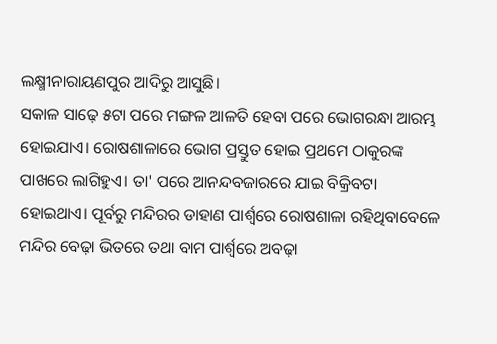ଲକ୍ଷ୍ମୀନାରାୟଣପୁର ଆଦିରୁ ଆସୁଛି।
ସକାଳ ସାଢ଼େ ୫ଟା ପରେ ମଙ୍ଗଳ ଆଳତି ହେବା ପରେ ଭୋଗରନ୍ଧା ଆରମ୍ଭ ହୋଇଯାଏ। ରୋଷଶାଳାରେ ଭୋଗ ପ୍ରସ୍ତୁତ ହୋଇ ପ୍ରଥମେ ଠାକୁରଙ୍କ ପାଖରେ ଲାଗିହୁଏ। ତା' ପରେ ଆନନ୍ଦବଜାରରେ ଯାଇ ବିକ୍ରିବଟା ହୋଇଥାଏ। ପୂର୍ବରୁ ମନ୍ଦିରର ଡାହାଣ ପାର୍ଶ୍ବରେ ରୋଷଶାଳା ରହିଥିବାବେଳେ ମନ୍ଦିର ବେଢ଼ା ଭିତରେ ତଥା ବାମ ପାର୍ଶ୍ବରେ ଅବଢ଼ା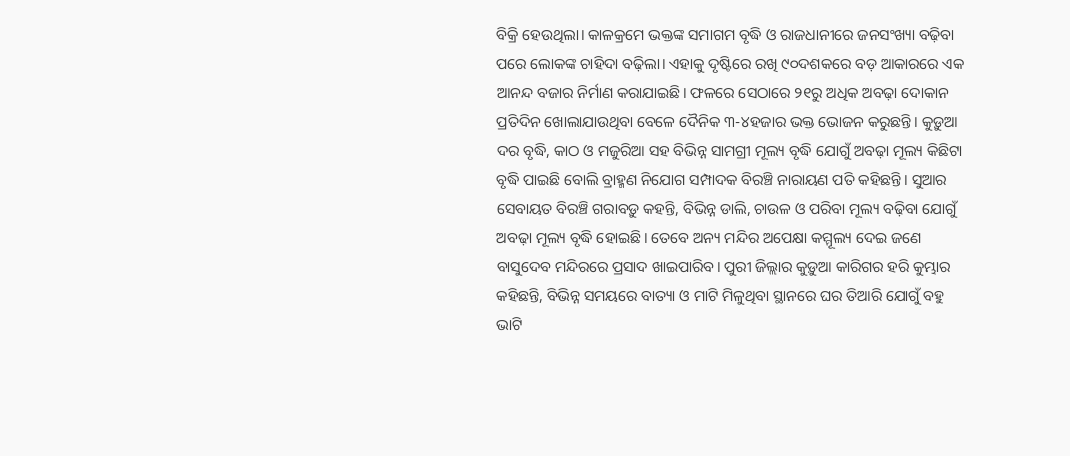ବିକ୍ରି ହେଉଥିଲା। କାଳକ୍ରମେ ଭକ୍ତଙ୍କ ସମାଗମ ବୃଦ୍ଧି ଓ ରାଜଧାନୀରେ ଜନସଂଖ୍ୟା ବଢ଼ିବା ପରେ ଲୋକଙ୍କ ଚାହିଦା ବଢ଼ିଲା। ଏହାକୁ ଦୃଷ୍ଟିରେ ରଖି ୯୦ଦଶକରେ ବଡ଼ ଆକାରରେ ଏକ ଆନନ୍ଦ ବଜାର ନିର୍ମାଣ କରାଯାଇଛି। ଫଳରେ ସେଠାରେ ୨୧ରୁ ଅଧିକ ଅବଢ଼ା ଦୋକାନ ପ୍ରତିଦିନ ଖୋଲାଯାଉଥିବା ବେଳେ ଦୈନିକ ୩-୪ହଜାର ଭକ୍ତ ଭୋଜନ କରୁଛନ୍ତି। କୁଡ଼ୁଆ ଦର ବୃଦ୍ଧି, କାଠ ଓ ମଜୁରିଆ ସହ ବିଭିନ୍ନ ସାମଗ୍ରୀ ମୂଲ୍ୟ ବୃଦ୍ଧି ଯୋଗୁଁ ଅବଢ଼ା ମୂଲ୍ୟ କିଛିଟା ବୃଦ୍ଧି ପାଇଛି ବୋଲି ବ୍ରାହ୍ମଣ ନିଯୋଗ ସମ୍ପାଦକ ବିରଞ୍ଚି ନାରାୟଣ ପତି କହିଛନ୍ତି। ସୁଆର ସେବାୟତ ବିରଞ୍ଚି ଗରାବଡ଼ୁ କହନ୍ତି, ବିଭିନ୍ନ ଡାଲି, ଚାଉଳ ଓ ପରିବା ମୂଲ୍ୟ ବଢ଼ିବା ଯୋଗୁଁ ଅବଢ଼ା ମୂଲ୍ୟ ବୃଦ୍ଧି ହୋଇଛି। ତେବେ ଅନ୍ୟ ମନ୍ଦିର ଅପେକ୍ଷା କମ୍ମୂଲ୍ୟ ଦେଇ ଜଣେ ବାସୁଦେବ ମନ୍ଦିରରେ ପ୍ରସାଦ ଖାଇପାରିବ। ପୁରୀ ଜିଲ୍ଲାର କୁଡ଼ୁଆ କାରିଗର ହରି କୁମ୍ଭାର କହିଛନ୍ତି, ବିଭିନ୍ନ ସମୟରେ ବାତ୍ୟା ଓ ମାଟି ମିଳୁଥିବା ସ୍ଥାନରେ ଘର ତିଆରି ଯୋଗୁଁ ବହୁ ଭାଟି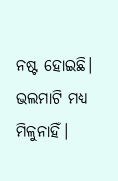ନଷ୍ଟ ହୋଇଛି। ଭଲମାଟି ମଧ୍ୟ ମିଳୁନାହିଁ।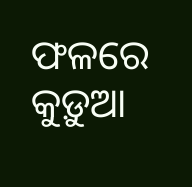ଫଳରେ କୁଡ଼ୁଆ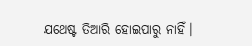ଯଥେଷ୍ଟ ତିଆରି ହୋଇପାରୁ ନାହିଁ।